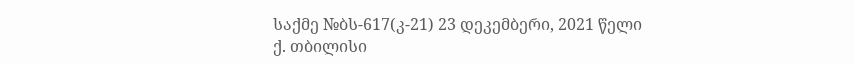საქმე №ბს-617(კ-21) 23 დეკემბერი, 2021 წელი
ქ. თბილისი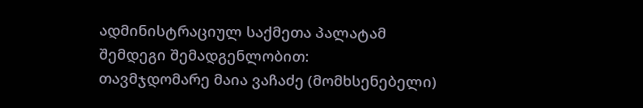ადმინისტრაციულ საქმეთა პალატამ
შემდეგი შემადგენლობით:
თავმჯდომარე მაია ვაჩაძე (მომხსენებელი)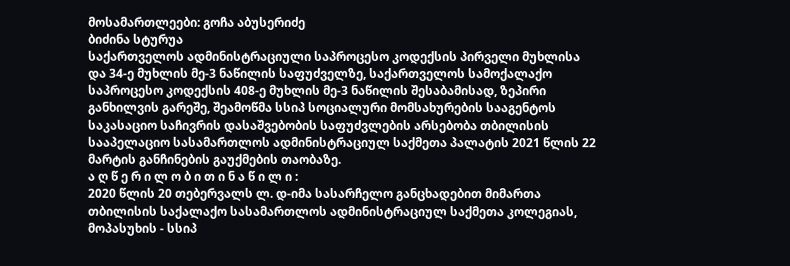მოსამართლეები: გოჩა აბუსერიძე
ბიძინა სტურუა
საქართველოს ადმინისტრაციული საპროცესო კოდექსის პირველი მუხლისა და 34-ე მუხლის მე-3 ნაწილის საფუძველზე, საქართველოს სამოქალაქო საპროცესო კოდექსის 408-ე მუხლის მე-3 ნაწილის შესაბამისად, ზეპირი განხილვის გარეშე, შეამოწმა სსიპ სოციალური მომსახურების სააგენტოს საკასაციო საჩივრის დასაშვებობის საფუძვლების არსებობა თბილისის სააპელაციო სასამართლოს ადმინისტრაციულ საქმეთა პალატის 2021 წლის 22 მარტის განჩინების გაუქმების თაობაზე.
ა ღ წ ე რ ი ლ ო ბ ი თ ი ნ ა წ ი ლ ი :
2020 წლის 20 თებერვალს ლ. დ-იმა სასარჩელო განცხადებით მიმართა თბილისის საქალაქო სასამართლოს ადმინისტრაციულ საქმეთა კოლეგიას, მოპასუხის - სსიპ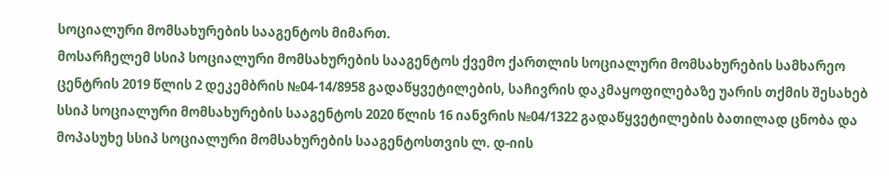სოციალური მომსახურების სააგენტოს მიმართ.
მოსარჩელემ სსიპ სოციალური მომსახურების სააგენტოს ქვემო ქართლის სოციალური მომსახურების სამხარეო ცენტრის 2019 წლის 2 დეკემბრის №04-14/8958 გადაწყვეტილების, საჩივრის დაკმაყოფილებაზე უარის თქმის შესახებ სსიპ სოციალური მომსახურების სააგენტოს 2020 წლის 16 იანვრის №04/1322 გადაწყვეტილების ბათილად ცნობა და მოპასუხე სსიპ სოციალური მომსახურების სააგენტოსთვის ლ. დ-იის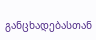განცხადებასთან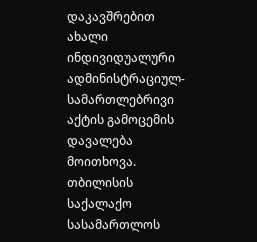დაკავშრებით ახალი ინდივიდუალური ადმინისტრაციულ-სამართლებრივი აქტის გამოცემის დავალება მოითხოვა.
თბილისის საქალაქო სასამართლოს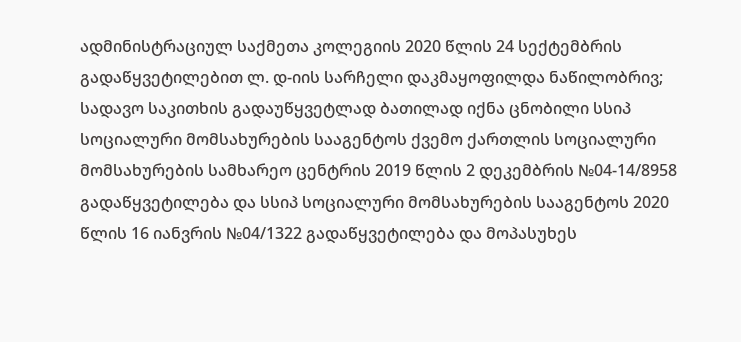ადმინისტრაციულ საქმეთა კოლეგიის 2020 წლის 24 სექტემბრის გადაწყვეტილებით ლ. დ-იის სარჩელი დაკმაყოფილდა ნაწილობრივ; სადავო საკითხის გადაუწყვეტლად ბათილად იქნა ცნობილი სსიპ სოციალური მომსახურების სააგენტოს ქვემო ქართლის სოციალური მომსახურების სამხარეო ცენტრის 2019 წლის 2 დეკემბრის №04-14/8958 გადაწყვეტილება და სსიპ სოციალური მომსახურების სააგენტოს 2020 წლის 16 იანვრის №04/1322 გადაწყვეტილება და მოპასუხეს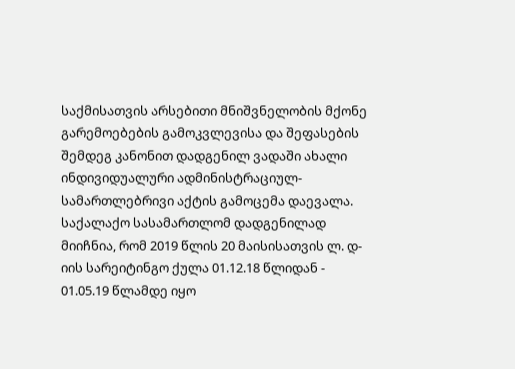საქმისათვის არსებითი მნიშვნელობის მქონე გარემოებების გამოკვლევისა და შეფასების შემდეგ კანონით დადგენილ ვადაში ახალი ინდივიდუალური ადმინისტრაციულ-სამართლებრივი აქტის გამოცემა დაევალა.
საქალაქო სასამართლომ დადგენილად მიიჩნია, რომ 2019 წლის 20 მაისისათვის ლ. დ-იის სარეიტინგო ქულა 01.12.18 წლიდან - 01.05.19 წლამდე იყო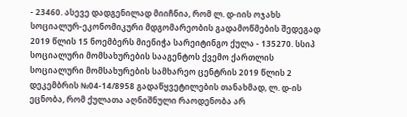- 23460. ასევე დადგენილად მიიჩნია, რომ ლ. დ-იის ოჯახს სოციალურ-ეკონომიკური მდგომარეობის გადამოწმების შედეგად 2019 წლის 15 ნოემბერს მიენიჭა სარეიტინგო ქულა - 135270. სსიპ სოციალური მომსახურების სააგენტოს ქვემო ქართლის სოციალური მომსახურების სამხარეო ცენტრის 2019 წლის 2 დეკემბრის №04-14/8958 გადაწყვეტილების თანახმად, ლ. დ-ის ეცნობა, რომ ქულათა აღნიშნული რაოდენობა არ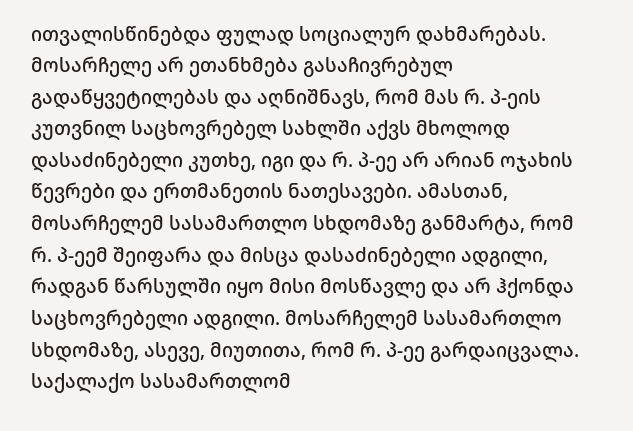ითვალისწინებდა ფულად სოციალურ დახმარებას.
მოსარჩელე არ ეთანხმება გასაჩივრებულ გადაწყვეტილებას და აღნიშნავს, რომ მას რ. პ-ეის კუთვნილ საცხოვრებელ სახლში აქვს მხოლოდ დასაძინებელი კუთხე, იგი და რ. პ-ეე არ არიან ოჯახის წევრები და ერთმანეთის ნათესავები. ამასთან, მოსარჩელემ სასამართლო სხდომაზე განმარტა, რომ რ. პ-ეემ შეიფარა და მისცა დასაძინებელი ადგილი, რადგან წარსულში იყო მისი მოსწავლე და არ ჰქონდა საცხოვრებელი ადგილი. მოსარჩელემ სასამართლო სხდომაზე, ასევე, მიუთითა, რომ რ. პ-ეე გარდაიცვალა.
საქალაქო სასამართლომ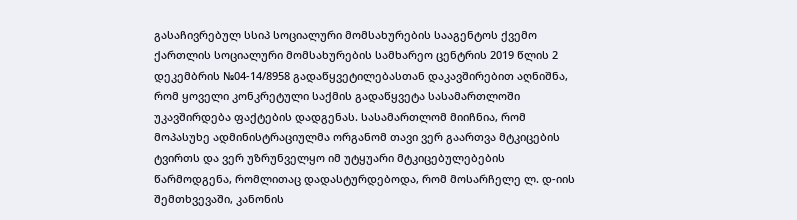გასაჩივრებულ სსიპ სოციალური მომსახურების სააგენტოს ქვემო ქართლის სოციალური მომსახურების სამხარეო ცენტრის 2019 წლის 2 დეკემბრის №04-14/8958 გადაწყვეტილებასთან დაკავშირებით აღნიშნა, რომ ყოველი კონკრეტული საქმის გადაწყვეტა სასამართლოში უკავშირდება ფაქტების დადგენას. სასამართლომ მიიჩნია, რომ მოპასუხე ადმინისტრაციულმა ორგანომ თავი ვერ გაართვა მტკიცების ტვირთს და ვერ უზრუნველყო იმ უტყუარი მტკიცებულებების წარმოდგენა, რომლითაც დადასტურდებოდა, რომ მოსარჩელე ლ. დ-იის შემთხვევაში, კანონის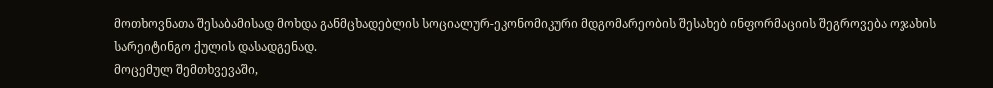მოთხოვნათა შესაბამისად მოხდა განმცხადებლის სოციალურ-ეკონომიკური მდგომარეობის შესახებ ინფორმაციის შეგროვება ოჯახის სარეიტინგო ქულის დასადგენად.
მოცემულ შემთხვევაში,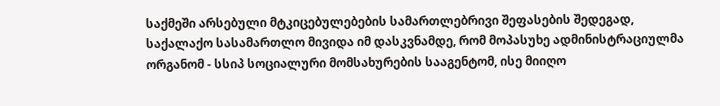საქმეში არსებული მტკიცებულებების სამართლებრივი შეფასების შედეგად, საქალაქო სასამართლო მივიდა იმ დასკვნამდე, რომ მოპასუხე ადმინისტრაციულმა ორგანომ - სსიპ სოციალური მომსახურების სააგენტომ, ისე მიიღო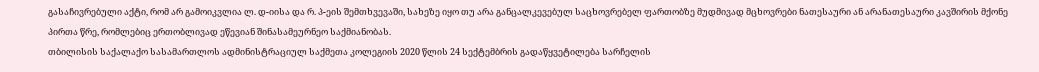გასაჩივრებული აქტი, რომ არ გამოიკვლია ლ. დ-იისა და რ. პ-ეის შემთხვევაში, სახეზე იყო თუ არა განცალკევებულ საცხოვრებელ ფართობზე მუდმივად მცხოვრები ნათესაური ან არანათესაური კავშირის მქონე პირთა წრე, რომლებიც ერთობლივად ეწევიან შინასამეურნეო საქმიანობას.
თბილისის საქალაქო სასამართლოს ადმინისტრაციულ საქმეთა კოლეგიის 2020 წლის 24 სექტემბრის გადაწყვეტილება სარჩელის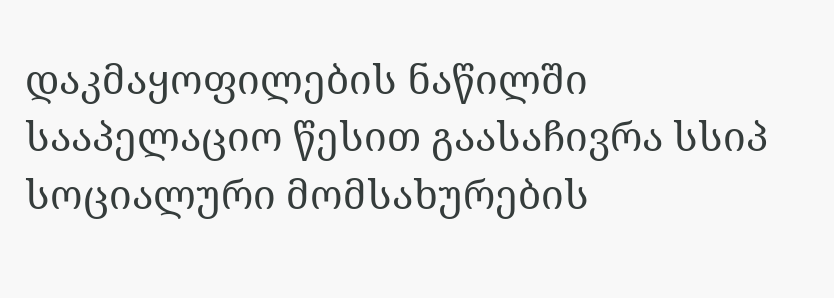დაკმაყოფილების ნაწილში სააპელაციო წესით გაასაჩივრა სსიპ სოციალური მომსახურების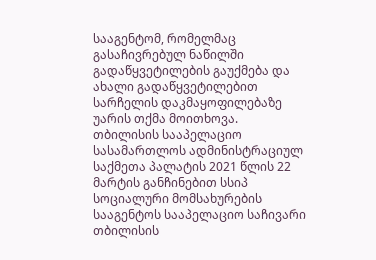სააგენტომ, რომელმაც გასაჩივრებულ ნაწილში გადაწყვეტილების გაუქმება და ახალი გადაწყვეტილებით სარჩელის დაკმაყოფილებაზე უარის თქმა მოითხოვა.
თბილისის სააპელაციო სასამართლოს ადმინისტრაციულ საქმეთა პალატის 2021 წლის 22 მარტის განჩინებით სსიპ სოციალური მომსახურების სააგენტოს სააპელაციო საჩივარი თბილისის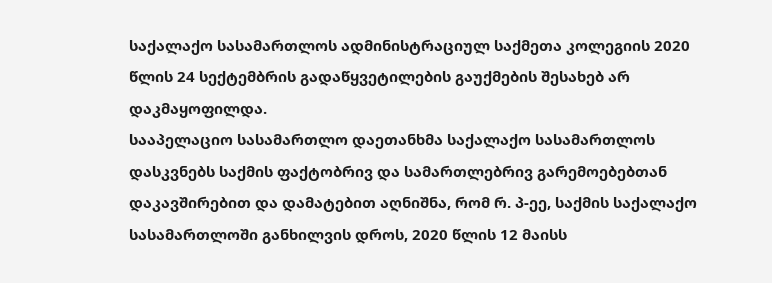საქალაქო სასამართლოს ადმინისტრაციულ საქმეთა კოლეგიის 2020 წლის 24 სექტემბრის გადაწყვეტილების გაუქმების შესახებ არ დაკმაყოფილდა.
სააპელაციო სასამართლო დაეთანხმა საქალაქო სასამართლოს დასკვნებს საქმის ფაქტობრივ და სამართლებრივ გარემოებებთან დაკავშირებით და დამატებით აღნიშნა, რომ რ. პ-ეე, საქმის საქალაქო სასამართლოში განხილვის დროს, 2020 წლის 12 მაისს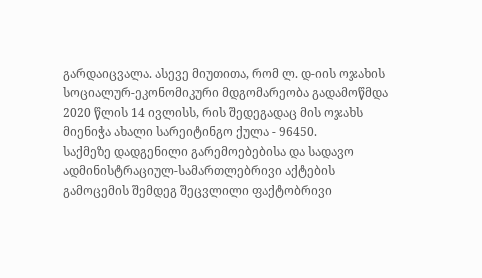გარდაიცვალა. ასევე მიუთითა, რომ ლ. დ-იის ოჯახის სოციალურ-ეკონომიკური მდგომარეობა გადამოწმდა 2020 წლის 14 ივლისს, რის შედეგადაც მის ოჯახს მიენიჭა ახალი სარეიტინგო ქულა - 96450.
საქმეზე დადგენილი გარემოებებისა და სადავო ადმინისტრაციულ-სამართლებრივი აქტების გამოცემის შემდეგ შეცვლილი ფაქტობრივი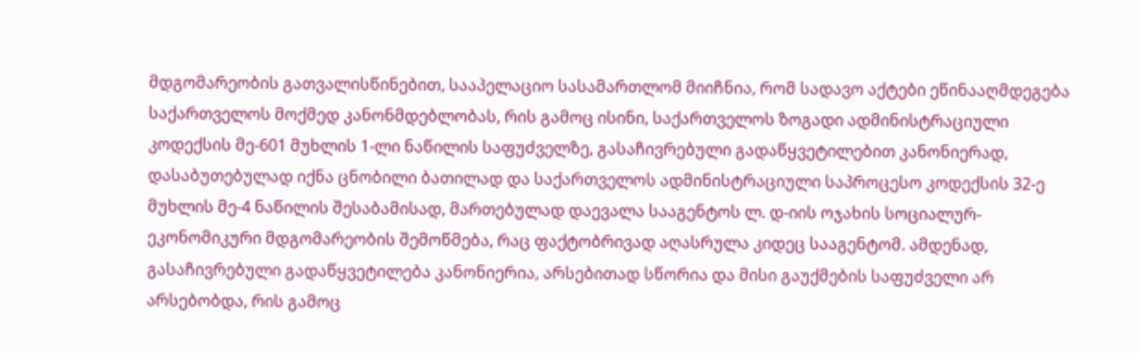მდგომარეობის გათვალისწინებით, სააპელაციო სასამართლომ მიიჩნია, რომ სადავო აქტები ეწინააღმდეგება საქართველოს მოქმედ კანონმდებლობას, რის გამოც ისინი, საქართველოს ზოგადი ადმინისტრაციული კოდექსის მე-601 მუხლის 1-ლი ნაწილის საფუძველზე, გასაჩივრებული გადაწყვეტილებით კანონიერად, დასაბუთებულად იქნა ცნობილი ბათილად და საქართველოს ადმინისტრაციული საპროცესო კოდექსის 32-ე მუხლის მე-4 ნაწილის შესაბამისად, მართებულად დაევალა სააგენტოს ლ. დ-იის ოჯახის სოციალურ-ეკონომიკური მდგომარეობის შემოწმება, რაც ფაქტობრივად აღასრულა კიდეც სააგენტომ. ამდენად, გასაჩივრებული გადაწყვეტილება კანონიერია, არსებითად სწორია და მისი გაუქმების საფუძველი არ არსებობდა, რის გამოც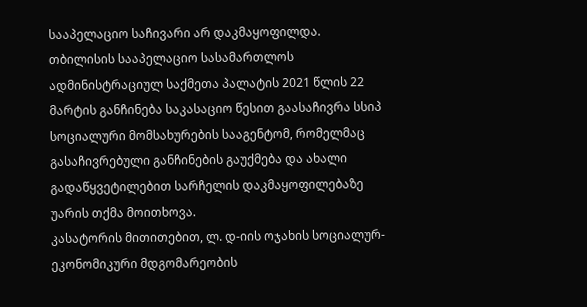სააპელაციო საჩივარი არ დაკმაყოფილდა.
თბილისის სააპელაციო სასამართლოს ადმინისტრაციულ საქმეთა პალატის 2021 წლის 22 მარტის განჩინება საკასაციო წესით გაასაჩივრა სსიპ სოციალური მომსახურების სააგენტომ, რომელმაც გასაჩივრებული განჩინების გაუქმება და ახალი გადაწყვეტილებით სარჩელის დაკმაყოფილებაზე უარის თქმა მოითხოვა.
კასატორის მითითებით, ლ. დ-იის ოჯახის სოციალურ-ეკონომიკური მდგომარეობის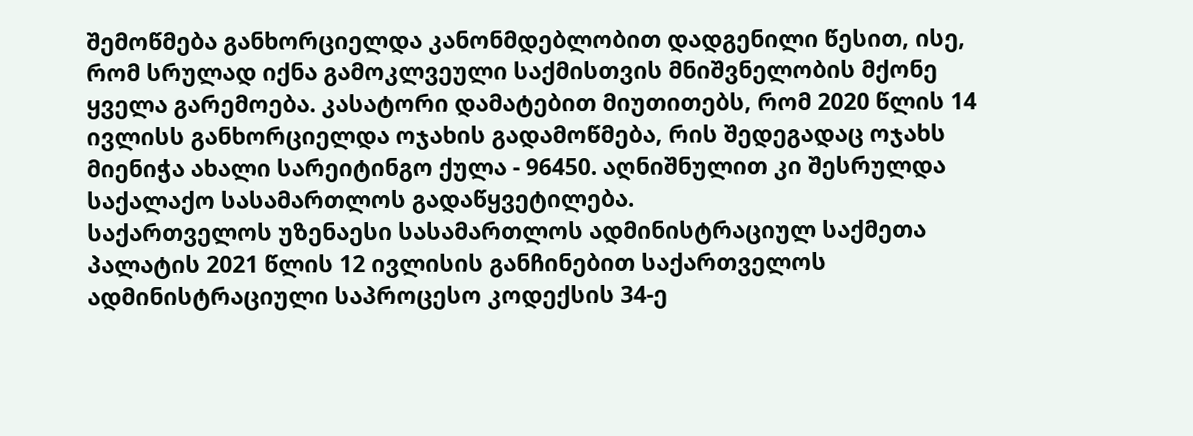შემოწმება განხორციელდა კანონმდებლობით დადგენილი წესით, ისე, რომ სრულად იქნა გამოკლვეული საქმისთვის მნიშვნელობის მქონე ყველა გარემოება. კასატორი დამატებით მიუთითებს, რომ 2020 წლის 14 ივლისს განხორციელდა ოჯახის გადამოწმება, რის შედეგადაც ოჯახს მიენიჭა ახალი სარეიტინგო ქულა - 96450. აღნიშნულით კი შესრულდა საქალაქო სასამართლოს გადაწყვეტილება.
საქართველოს უზენაესი სასამართლოს ადმინისტრაციულ საქმეთა პალატის 2021 წლის 12 ივლისის განჩინებით საქართველოს ადმინისტრაციული საპროცესო კოდექსის 34-ე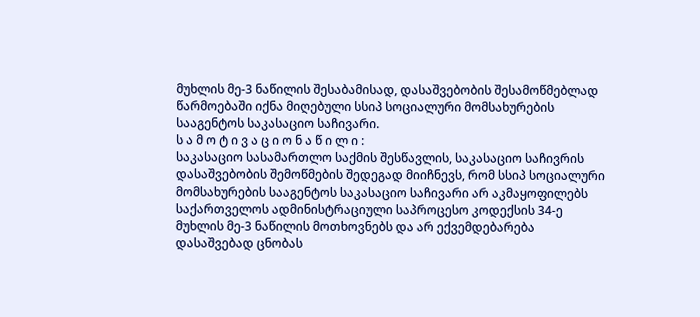მუხლის მე-3 ნაწილის შესაბამისად, დასაშვებობის შესამოწმებლად წარმოებაში იქნა მიღებული სსიპ სოციალური მომსახურების სააგენტოს საკასაციო საჩივარი.
ს ა მ ო ტ ი ვ ა ც ი ო ნ ა წ ი ლ ი :
საკასაციო სასამართლო საქმის შესწავლის, საკასაციო საჩივრის დასაშვებობის შემოწმების შედეგად მიიჩნევს, რომ სსიპ სოციალური მომსახურების სააგენტოს საკასაციო საჩივარი არ აკმაყოფილებს საქართველოს ადმინისტრაციული საპროცესო კოდექსის 34-ე მუხლის მე-3 ნაწილის მოთხოვნებს და არ ექვემდებარება დასაშვებად ცნობას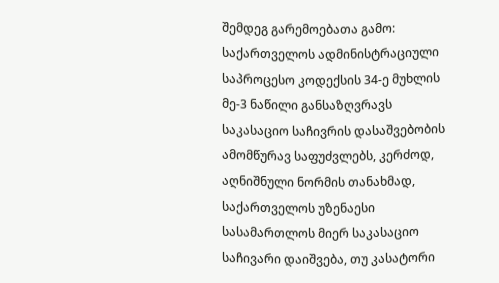შემდეგ გარემოებათა გამო:
საქართველოს ადმინისტრაციული საპროცესო კოდექსის 34-ე მუხლის მე-3 ნაწილი განსაზღვრავს საკასაციო საჩივრის დასაშვებობის ამომწურავ საფუძვლებს, კერძოდ, აღნიშნული ნორმის თანახმად, საქართველოს უზენაესი სასამართლოს მიერ საკასაციო საჩივარი დაიშვება, თუ კასატორი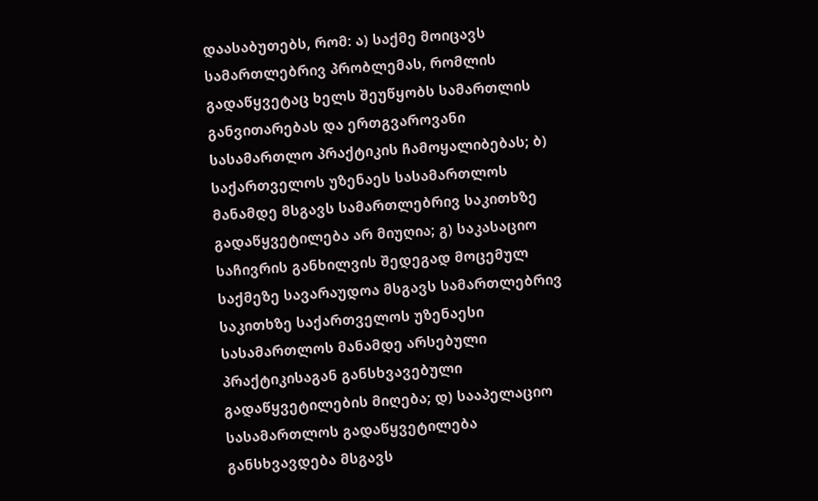დაასაბუთებს, რომ: ა) საქმე მოიცავს სამართლებრივ პრობლემას, რომლის გადაწყვეტაც ხელს შეუწყობს სამართლის განვითარებას და ერთგვაროვანი სასამართლო პრაქტიკის ჩამოყალიბებას; ბ) საქართველოს უზენაეს სასამართლოს მანამდე მსგავს სამართლებრივ საკითხზე გადაწყვეტილება არ მიუღია; გ) საკასაციო საჩივრის განხილვის შედეგად მოცემულ საქმეზე სავარაუდოა მსგავს სამართლებრივ საკითხზე საქართველოს უზენაესი სასამართლოს მანამდე არსებული პრაქტიკისაგან განსხვავებული გადაწყვეტილების მიღება; დ) სააპელაციო სასამართლოს გადაწყვეტილება განსხვავდება მსგავს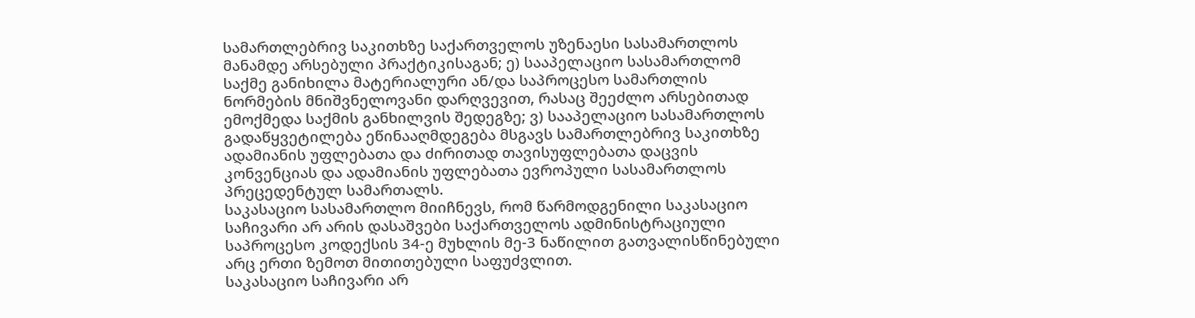სამართლებრივ საკითხზე საქართველოს უზენაესი სასამართლოს მანამდე არსებული პრაქტიკისაგან; ე) სააპელაციო სასამართლომ საქმე განიხილა მატერიალური ან/და საპროცესო სამართლის ნორმების მნიშვნელოვანი დარღვევით, რასაც შეეძლო არსებითად ემოქმედა საქმის განხილვის შედეგზე; ვ) სააპელაციო სასამართლოს გადაწყვეტილება ეწინააღმდეგება მსგავს სამართლებრივ საკითხზე ადამიანის უფლებათა და ძირითად თავისუფლებათა დაცვის კონვენციას და ადამიანის უფლებათა ევროპული სასამართლოს პრეცედენტულ სამართალს.
საკასაციო სასამართლო მიიჩნევს, რომ წარმოდგენილი საკასაციო საჩივარი არ არის დასაშვები საქართველოს ადმინისტრაციული საპროცესო კოდექსის 34-ე მუხლის მე-3 ნაწილით გათვალისწინებული არც ერთი ზემოთ მითითებული საფუძვლით.
საკასაციო საჩივარი არ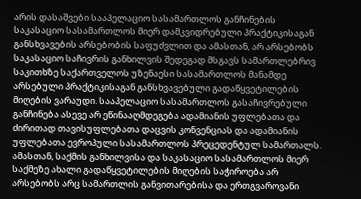არის დასაშვები სააპელაციო სასამართლოს განჩინების საკასაციო სასამართლოს მიერ დამკვიდრებული პრაქტიკისაგან განსხვავების არსებობის საფუძვლით და ამასთან, არ არსებობს საკასაციო საჩივრის განხილვის შედეგად მსგავს სამართლებრივ საკითხზე საქართველოს უზენაესი სასამართლოს მანამდე არსებული პრაქტიკისაგან განსხვავებული გადაწყვეტილების მიღების ვარაუდი. სააპელაციო სასამართლოს გასაჩივრებული განჩინება ასევე არ ეწინააღმდეგება ადამიანის უფლებათა და ძირითად თავისუფლებათა დაცვის კონვენციას და ადამიანის უფლებათა ევროპული სასამართლოს პრეცედენტულ სამართალს. ამასთან, საქმის განხილვისა და საკასაციო სასამართლოს მიერ საქმეზე ახალი გადაწყვეტილების მიღების საჭიროება არ არსებობს არც სამართლის განვითარებისა და ერთგვაროვანი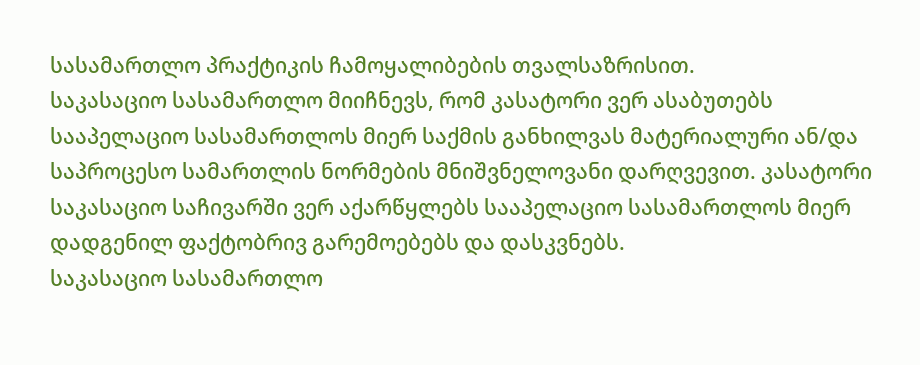სასამართლო პრაქტიკის ჩამოყალიბების თვალსაზრისით.
საკასაციო სასამართლო მიიჩნევს, რომ კასატორი ვერ ასაბუთებს სააპელაციო სასამართლოს მიერ საქმის განხილვას მატერიალური ან/და საპროცესო სამართლის ნორმების მნიშვნელოვანი დარღვევით. კასატორი საკასაციო საჩივარში ვერ აქარწყლებს სააპელაციო სასამართლოს მიერ დადგენილ ფაქტობრივ გარემოებებს და დასკვნებს.
საკასაციო სასამართლო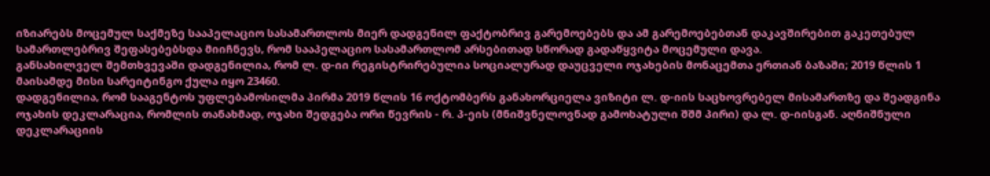იზიარებს მოცემულ საქმეზე სააპელაციო სასამართლოს მიერ დადგენილ ფაქტობრივ გარემოებებს და ამ გარემოებებთან დაკავშირებით გაკეთებულ სამართლებრივ შეფასებებსდა მიიჩნევს, რომ სააპელაციო სასამართლომ არსებითად სწორად გადაწყვიტა მოცემული დავა.
განსახილველ შემთხვევაში დადგენილია, რომ ლ. დ-იი რეგისტრირებულია სოციალურად დაუცველი ოჯახების მონაცემთა ერთიან ბაზაში; 2019 წლის 1 მაისამდე მისი სარეიტინგო ქულა იყო 23460.
დადგენილია, რომ სააგენტოს უფლებამოსილმა პირმა 2019 წლის 16 ოქტომბერს განახორციელა ვიზიტი ლ. დ-იის საცხოვრებელ მისამართზე და შეადგინა ოჯახის დეკლარაცია, რომლის თანახმად, ოჯახი შედგება ორი წევრის - რ. პ-ეის (მნიშვნელოვნად გამოხატული შშმ პირი) და ლ. დ-იისგან. აღნიშნული დეკლარაციის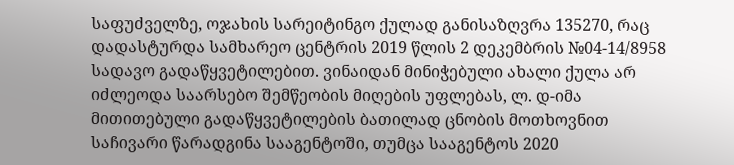საფუძველზე, ოჯახის სარეიტინგო ქულად განისაზღვრა 135270, რაც დადასტურდა სამხარეო ცენტრის 2019 წლის 2 დეკემბრის №04-14/8958 სადავო გადაწყვეტილებით. ვინაიდან მინიჭებული ახალი ქულა არ იძლეოდა საარსებო შემწეობის მიღების უფლებას, ლ. დ-იმა მითითებული გადაწყვეტილების ბათილად ცნობის მოთხოვნით საჩივარი წარადგინა სააგენტოში, თუმცა სააგენტოს 2020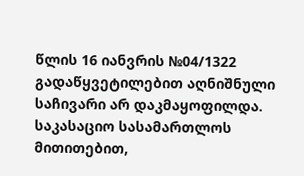წლის 16 იანვრის №04/1322 გადაწყვეტილებით აღნიშნული საჩივარი არ დაკმაყოფილდა.
საკასაციო სასამართლოს მითითებით,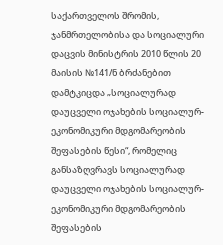საქართველოს შრომის, ჯანმრთელობისა და სოციალური დაცვის მინისტრის 2010 წლის 20 მაისის №141/ნ ბრძანებით დამტკიცდა „სოციალურად დაუცველი ოჯახების სოციალურ-ეკონომიკური მდგომარეობის შეფასების წესი“, რომელიც განსაზღვრავს სოციალურად დაუცველი ოჯახების სოციალურ-ეკონომიკური მდგომარეობის შეფასების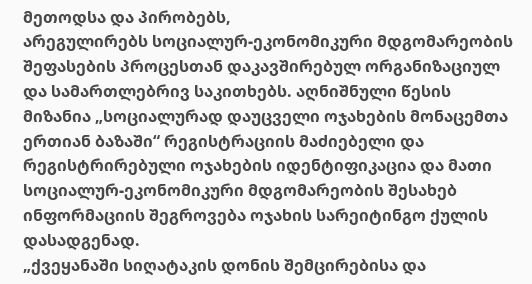მეთოდსა და პირობებს,
არეგულირებს სოციალურ-ეკონომიკური მდგომარეობის შეფასების პროცესთან დაკავშირებულ ორგანიზაციულ და სამართლებრივ საკითხებს. აღნიშნული წესის მიზანია „სოციალურად დაუცველი ოჯახების მონაცემთა ერთიან ბაზაში“ რეგისტრაციის მაძიებელი და რეგისტრირებული ოჯახების იდენტიფიკაცია და მათი სოციალურ-ეკონომიკური მდგომარეობის შესახებ ინფორმაციის შეგროვება ოჯახის სარეიტინგო ქულის დასადგენად.
„ქვეყანაში სიღატაკის დონის შემცირებისა და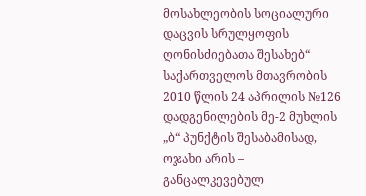მოსახლეობის სოციალური დაცვის სრულყოფის ღონისძიებათა შესახებ“ საქართველოს მთავრობის 2010 წლის 24 აპრილის №126 დადგენილების მე-2 მუხლის „ბ“ პუნქტის შესაბამისად, ოჯახი არის – განცალკევებულ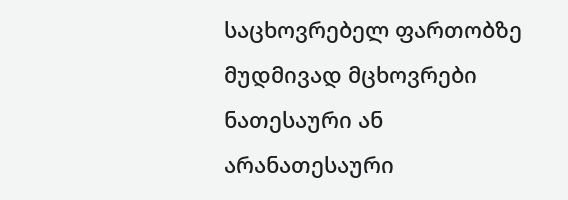საცხოვრებელ ფართობზე მუდმივად მცხოვრები ნათესაური ან არანათესაური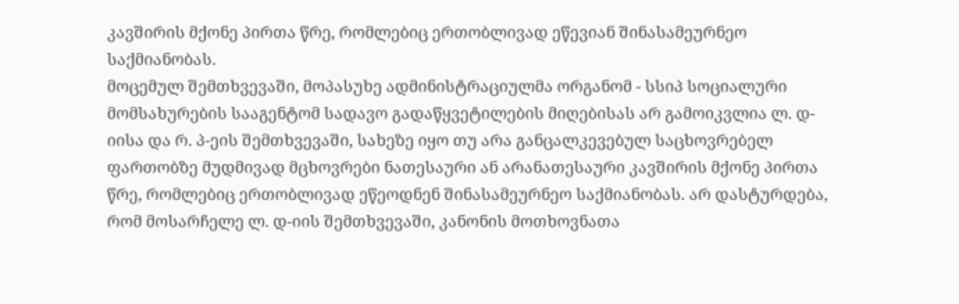კავშირის მქონე პირთა წრე, რომლებიც ერთობლივად ეწევიან შინასამეურნეო საქმიანობას.
მოცემულ შემთხვევაში, მოპასუხე ადმინისტრაციულმა ორგანომ - სსიპ სოციალური მომსახურების სააგენტომ სადავო გადაწყვეტილების მიღებისას არ გამოიკვლია ლ. დ-იისა და რ. პ-ეის შემთხვევაში, სახეზე იყო თუ არა განცალკევებულ საცხოვრებელ ფართობზე მუდმივად მცხოვრები ნათესაური ან არანათესაური კავშირის მქონე პირთა წრე, რომლებიც ერთობლივად ეწეოდნენ შინასამეურნეო საქმიანობას. არ დასტურდება, რომ მოსარჩელე ლ. დ-იის შემთხვევაში, კანონის მოთხოვნათა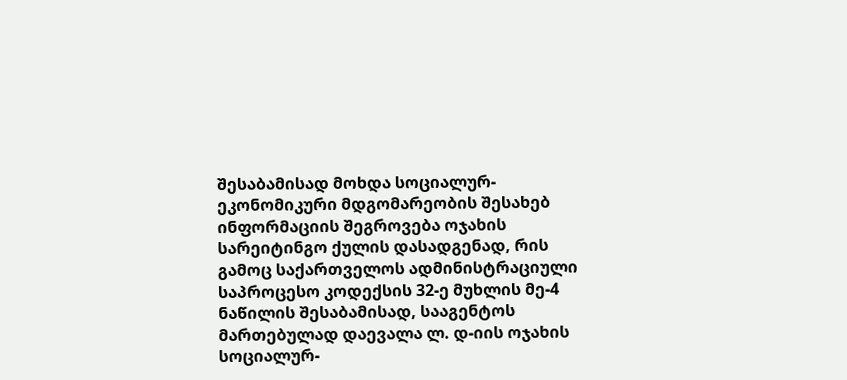შესაბამისად მოხდა სოციალურ-ეკონომიკური მდგომარეობის შესახებ ინფორმაციის შეგროვება ოჯახის სარეიტინგო ქულის დასადგენად, რის გამოც საქართველოს ადმინისტრაციული საპროცესო კოდექსის 32-ე მუხლის მე-4 ნაწილის შესაბამისად, სააგენტოს მართებულად დაევალა ლ. დ-იის ოჯახის სოციალურ-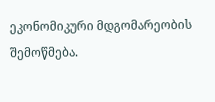ეკონომიკური მდგომარეობის შემოწმება.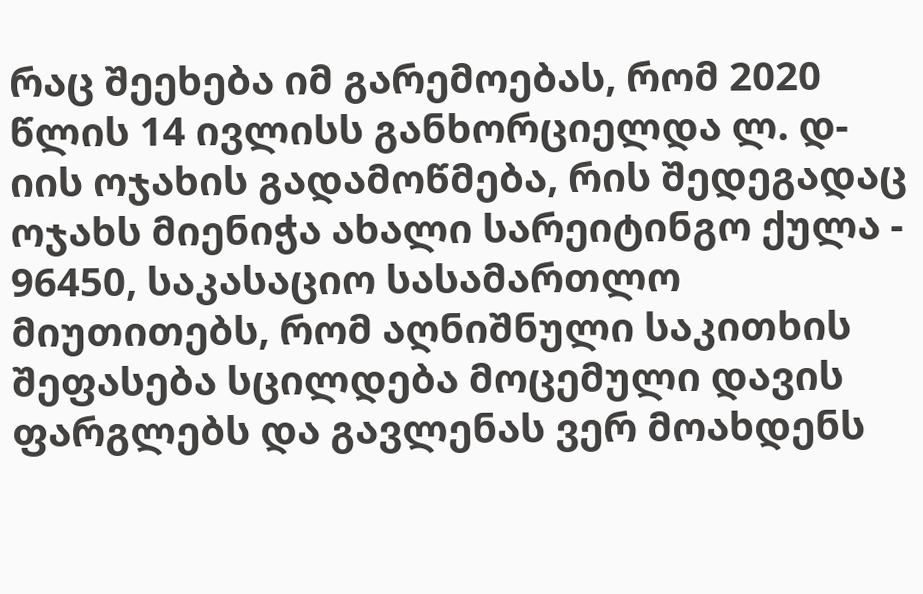რაც შეეხება იმ გარემოებას, რომ 2020 წლის 14 ივლისს განხორციელდა ლ. დ-იის ოჯახის გადამოწმება, რის შედეგადაც ოჯახს მიენიჭა ახალი სარეიტინგო ქულა - 96450, საკასაციო სასამართლო მიუთითებს, რომ აღნიშნული საკითხის შეფასება სცილდება მოცემული დავის ფარგლებს და გავლენას ვერ მოახდენს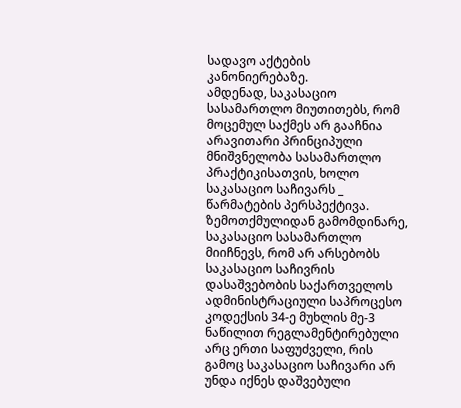სადავო აქტების კანონიერებაზე.
ამდენად, საკასაციო სასამართლო მიუთითებს, რომ მოცემულ საქმეს არ გააჩნია არავითარი პრინციპული მნიშვნელობა სასამართლო პრაქტიკისათვის, ხოლო საკასაციო საჩივარს _ წარმატების პერსპექტივა.
ზემოთქმულიდან გამომდინარე, საკასაციო სასამართლო მიიჩნევს, რომ არ არსებობს საკასაციო საჩივრის დასაშვებობის საქართველოს ადმინისტრაციული საპროცესო კოდექსის 34-ე მუხლის მე-3 ნაწილით რეგლამენტირებული არც ერთი საფუძველი, რის გამოც საკასაციო საჩივარი არ უნდა იქნეს დაშვებული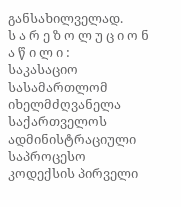განსახილველად.
ს ა რ ე ზ ო ლ უ ც ი ო ნ ა წ ი ლ ი :
საკასაციო სასამართლომ იხელმძღვანელა საქართველოს ადმინისტრაციული საპროცესო კოდექსის პირველი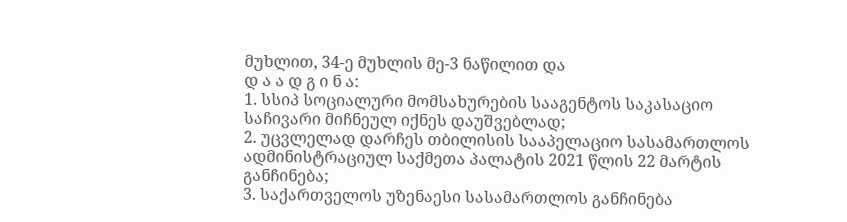მუხლით, 34-ე მუხლის მე-3 ნაწილით და
დ ა ა დ გ ი ნ ა:
1. სსიპ სოციალური მომსახურების სააგენტოს საკასაციო საჩივარი მიჩნეულ იქნეს დაუშვებლად;
2. უცვლელად დარჩეს თბილისის სააპელაციო სასამართლოს ადმინისტრაციულ საქმეთა პალატის 2021 წლის 22 მარტის განჩინება;
3. საქართველოს უზენაესი სასამართლოს განჩინება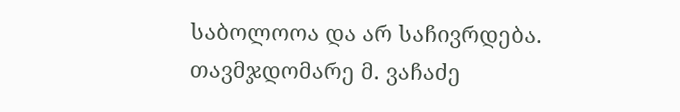საბოლოოა და არ საჩივრდება.
თავმჯდომარე მ. ვაჩაძე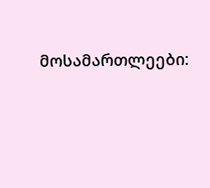მოსამართლეები: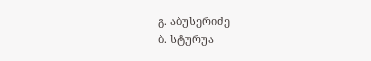გ. აბუსერიძე
ბ. სტურუა